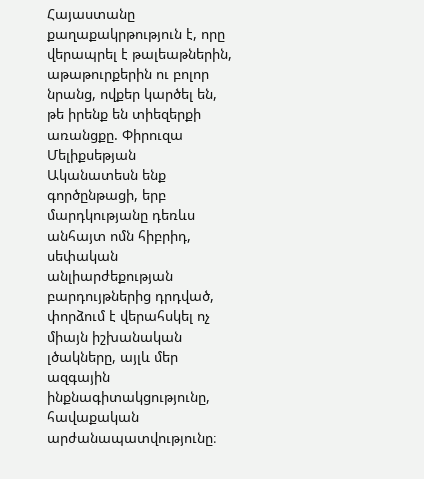Հայաստանը քաղաքակրթություն է, որը վերապրել է թալեաթներին, աթաթուրքերին ու բոլոր նրանց, ովքեր կարծել են, թե իրենք են տիեզերքի առանցքը. Փիրուզա Մելիքսեթյան
Ականատեսն ենք գործընթացի, երբ մարդկությանը դեռևս անհայտ ոմն հիբրիդ, սեփական անլիարժեքության բարդույթներից դրդված, փորձում է վերահսկել ոչ միայն իշխանական լծակները, այլև մեր ազգային ինքնագիտակցությունը, հավաքական արժանապատվությունը։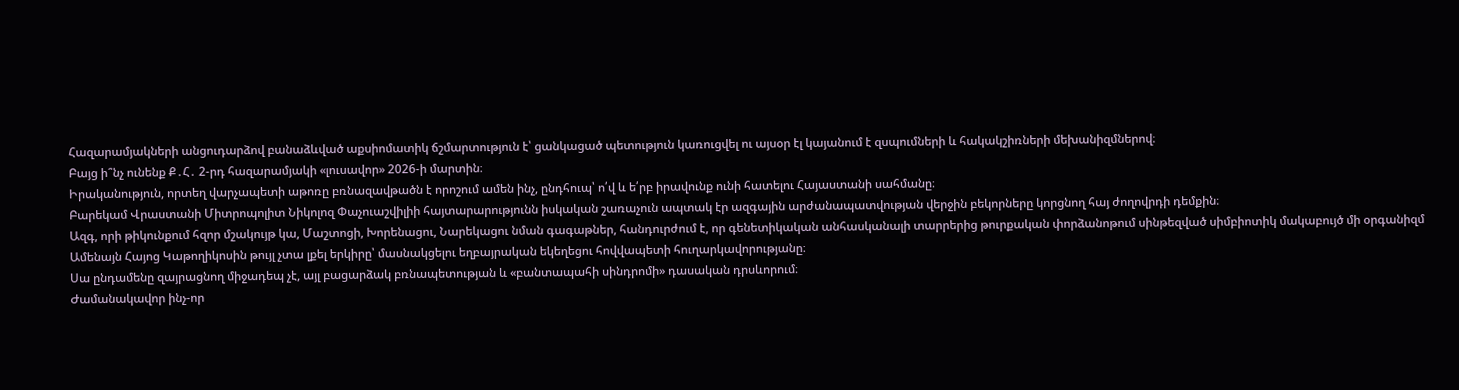Հազարամյակների անցուդարձով բանաձևված աքսիոմատիկ ճշմարտություն է՝ ցանկացած պետություն կառուցվել ու այսօր էլ կայանում է զսպումների և հակակշիռների մեխանիզմներով։
Բայց ի՞նչ ունենք Ք․Հ․ 2-րդ հազարամյակի «լուսավոր» 2026-ի մարտին։
Իրականություն, որտեղ վարչապետի աթոռը բռնազավթածն է որոշում ամեն ինչ, ընդհուպ՝ ո՛վ և ե՛րբ իրավունք ունի հատելու Հայաստանի սահմանը։
Բարեկամ Վրաստանի Միտրոպոլիտ Նիկոլոզ Փաչուաշվիլիի հայտարարությունն իսկական շառաչուն ապտակ էր ազգային արժանապատվության վերջին բեկորները կորցնող հայ ժողովրդի դեմքին։
Ազգ, որի թիկունքում հզոր մշակույթ կա, Մաշտոցի, Խորենացու, Նարեկացու նման գագաթներ, հանդուրժում է, որ գենետիկական անհասկանալի տարրերից թուրքական փորձանոթում սինթեզված սիմբիոտիկ մակաբույծ մի օրգանիզմ Ամենայն Հայոց Կաթողիկոսին թույլ չտա լքել երկիրը՝ մասնակցելու եղբայրական եկեղեցու հովվապետի հուղարկավորությանը։
Սա ընդամենը զայրացնող միջադեպ չէ, այլ բացարձակ բռնապետության և «բանտապահի սինդրոմի» դասական դրսևորում։
Ժամանակավոր ինչ-որ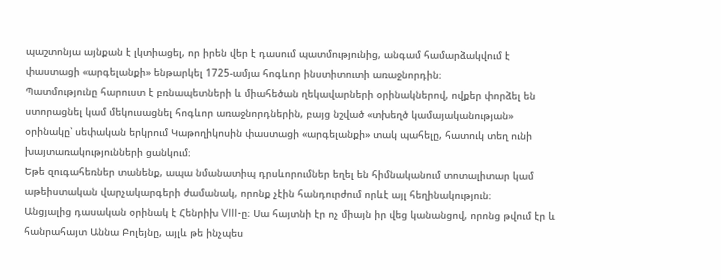պաշտոնյա այնքան է լկտիացել, որ իրեն վեր է դասում պատմությունից, անգամ համարձակվում է փաստացի «արգելանքի» ենթարկել 1725-ամյա հոգևոր ինստիտուտի առաջնորդին։
Պատմությունը հարուստ է բռնապետների և միահեծան ղեկավարների օրինակներով, ովքեր փորձել են ստորացնել կամ մեկուսացնել հոգևոր առաջնորդներին, բայց նշված «տխեղծ կամայականության» օրինակը՝ սեփական երկրում Կաթողիկոսին փաստացի «արգելանքի» տակ պահելը, հատուկ տեղ ունի խայտառակությունների ցանկում։
Եթե զուգահեռներ տանենք, ապա նմանատիպ դրսևորումներ եղել են հիմնականում տոտալիտար կամ աթեիստական վարչակարգերի ժամանակ, որոնք չէին հանդուրժում որևէ այլ հեղինակություն։
Անցյալից դասական օրինակ է Հենրիխ VIII-ը։ Սա հայտնի էր ոչ միայն իր վեց կանանցով, որոնց թվում էր և հանրահայտ Աննա Բոլեյնը, այլև թե ինչպես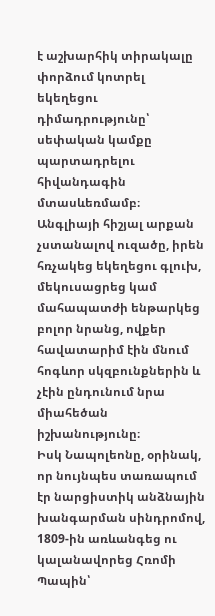է աշխարհիկ տիրակալը փորձում կոտրել եկեղեցու դիմադրությունը՝ սեփական կամքը պարտադրելու հիվանդագին մտասևեռմամբ։
Անգլիայի հիշյալ արքան չստանալով ուզածը, իրեն հռչակեց եկեղեցու գլուխ, մեկուսացրեց կամ մահապատժի ենթարկեց բոլոր նրանց, ովքեր հավատարիմ էին մնում հոգևոր սկզբունքներին և չէին ընդունում նրա միահեծան իշխանությունը։
Իսկ Նապոլեոնը, օրինակ, որ նույնպես տառապում էր նարցիստիկ անձնային խանգարման սինդրոմով, 1809-ին առևանգեց ու կալանավորեց Հռոմի Պապին՝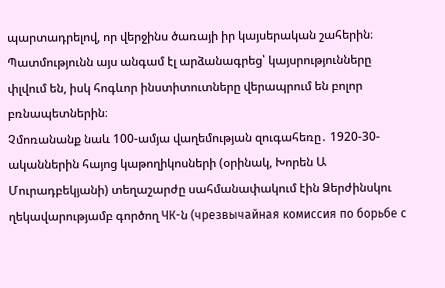պարտադրելով, որ վերջինս ծառայի իր կայսերական շահերին։
Պատմությունն այս անգամ էլ արձանագրեց՝ կայսրությունները փլվում են, իսկ հոգևոր ինստիտուտները վերապրում են բոլոր բռնապետներին։
Չմոռանանք նաև 100-ամյա վաղեմության զուգահեռը․ 1920-30-ականներին հայոց կաթողիկոսների (օրինակ, Խորեն Ա Մուրադբեկյանի) տեղաշարժը սահմանափակում էին Ձերժինսկու ղեկավարությամբ գործող ЧК-ն (чрезвычайная комиссия по борьбе с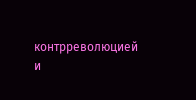контрреволюцией и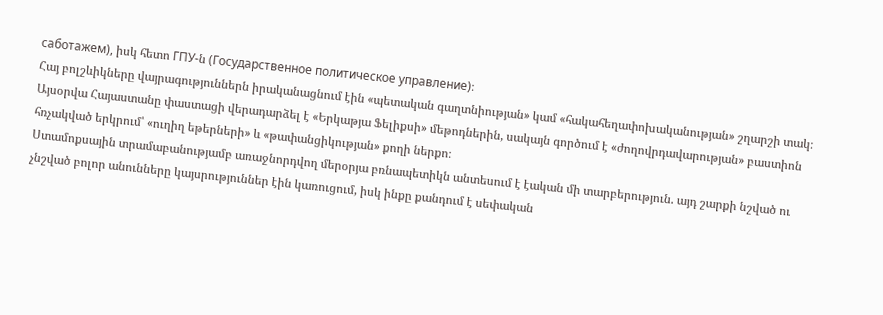саботажем), իսկ հետո ГПУ-ն (Государственное политическое управление)։
Հայ բոլշևիկները վայրագություններն իրականացնում էին «պետական գաղտնիության» կամ «հակահեղափոխականության» շղարշի տակ։
Այսօրվա Հայաստանը փաստացի վերադարձել է «Երկաթյա Ֆելիքսի» մեթոդներին, սակայն գործում է «ժողովրդավարության» բաստիոն հռչակված երկրում՝ «ուղիղ եթերների» և «թափանցիկության» քողի ներքո։
Ստամոքսային տրամաբանությամբ առաջնորդվող մերօրյա բռնապետիկն անտեսում է էական մի տարբերություն. այդ շարքի նշված ու չնշված բոլոր անունները կայսրություններ էին կառուցում, իսկ ինքը քանդում է սեփական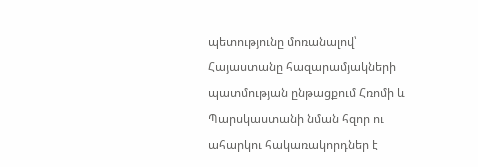պետությունը մոռանալով՝ Հայաստանը հազարամյակների պատմության ընթացքում Հռոմի և Պարսկաստանի նման հզոր ու ահարկու հակառակորդներ է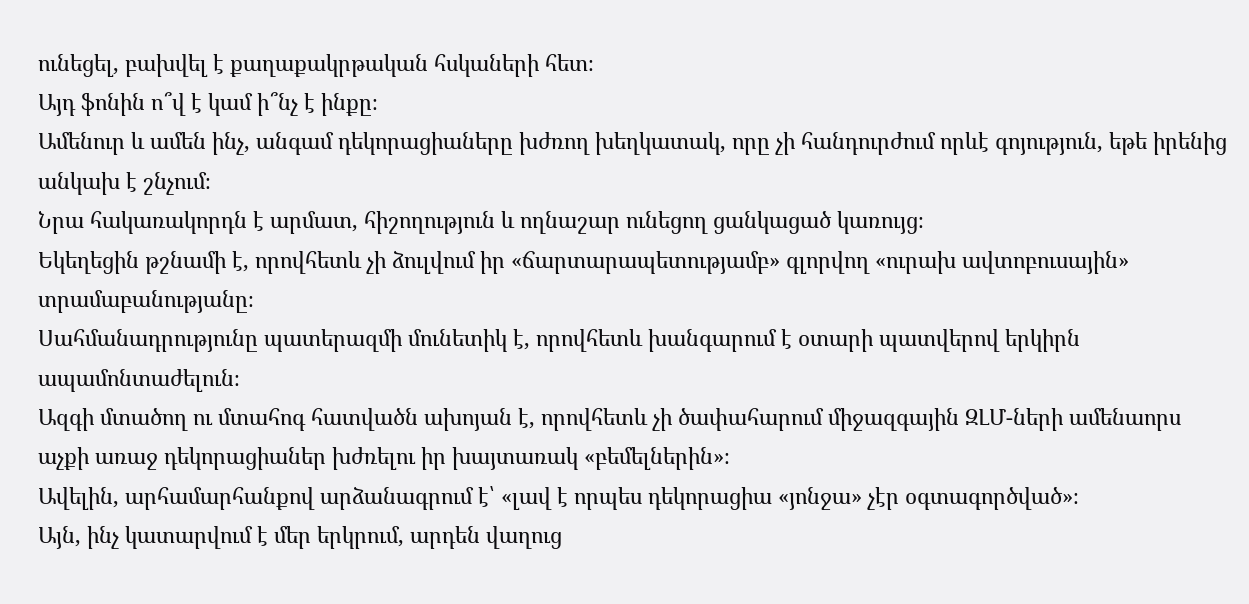ունեցել, բախվել է քաղաքակրթական հսկաների հետ։
Այդ ֆոնին ո՞վ է կամ ի՞նչ է ինքը։
Ամենուր և ամեն ինչ, անգամ դեկորացիաները խժռող խեղկատակ, որը չի հանդուրժում որևէ գոյություն, եթե իրենից անկախ է շնչում։
Նրա հակառակորդն է արմատ, հիշողություն և ողնաշար ունեցող ցանկացած կառույց։
Եկեղեցին թշնամի է, որովհետև չի ձուլվում իր «ճարտարապետությամբ» գլորվող «ուրախ ավտոբուսային» տրամաբանությանը։
Սահմանադրությունը պատերազմի մունետիկ է, որովհետև խանգարում է օտարի պատվերով երկիրն ապամոնտաժելուն։
Ազգի մտածող ու մտահոգ հատվածն ախոյան է, որովհետև չի ծափահարում միջազգային ԶԼՄ-ների ամենաորս աչքի առաջ դեկորացիաներ խժռելու իր խայտառակ «բեմելներին»։
Ավելին, արհամարհանքով արձանագրում է՝ «լավ է որպես դեկորացիա «յոնջա» չէր օգտագործված»։
Այն, ինչ կատարվում է մեր երկրում, արդեն վաղուց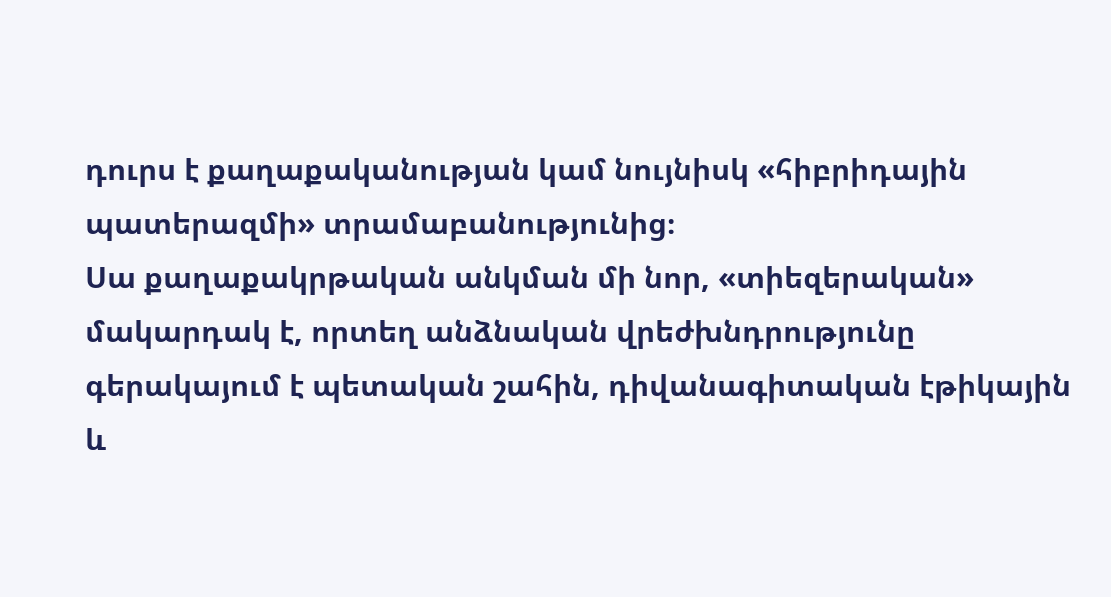դուրս է քաղաքականության կամ նույնիսկ «հիբրիդային պատերազմի» տրամաբանությունից։
Սա քաղաքակրթական անկման մի նոր, «տիեզերական» մակարդակ է, որտեղ անձնական վրեժխնդրությունը գերակայում է պետական շահին, դիվանագիտական էթիկային և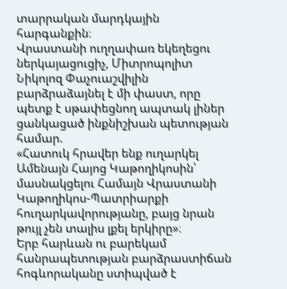տարրական մարդկային հարգանքին։
Վրաստանի ուղղափառ եկեղեցու ներկայացուցիչ, Միտրոպոլիտ Նիկոլոզ Փաչուաշվիլին բարձրաձայնել է մի փաստ, որը պետք է սթափեցնող ապտակ լիներ ցանկացած ինքնիշխան պետության համար.
«Հատուկ հրավեր ենք ուղարկել Ամենայն Հայոց Կաթողիկոսին՝ մասնակցելու Համայն Վրաստանի Կաթողիկոս-Պատրիարքի հուղարկավորությանը, բայց նրան թույլ չեն տալիս լքել երկիրը»։
Երբ հարևան ու բարեկամ հանրապետության բարձրաստիճան հոգևորականը ստիպված է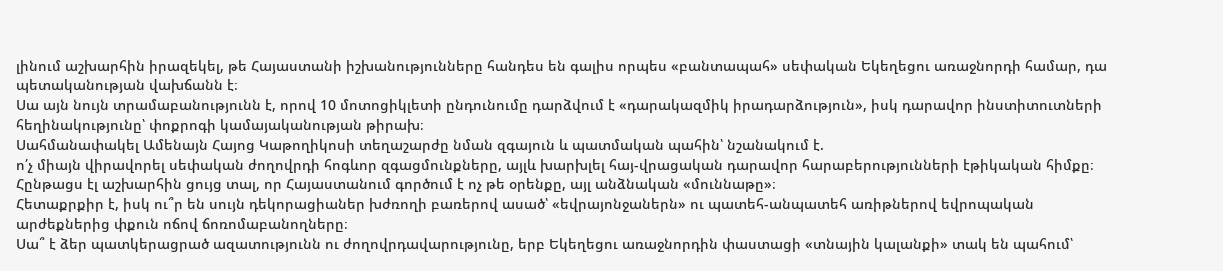լինում աշխարհին իրազեկել, թե Հայաստանի իշխանությունները հանդես են գալիս որպես «բանտապահ» սեփական Եկեղեցու առաջնորդի համար, դա պետականության վախճանն է։
Սա այն նույն տրամաբանությունն է, որով 10 մոտոցիկլետի ընդունումը դարձվում է «դարակազմիկ իրադարձություն», իսկ դարավոր ինստիտուտների հեղինակությունը՝ փոքրոգի կամայականության թիրախ։
Սահմանափակել Ամենայն Հայոց Կաթողիկոսի տեղաշարժը նման զգայուն և պատմական պահին՝ նշանակում է.
ո՛չ միայն վիրավորել սեփական ժողովրդի հոգևոր զգացմունքները, այլև խարխլել հայ-վրացական դարավոր հարաբերությունների էթիկական հիմքը։
Հընթացս էլ աշխարհին ցույց տալ, որ Հայաստանում գործում է ոչ թե օրենքը, այլ անձնական «մուննաթը»։
Հետաքրքիր է, իսկ ու՞ր են սույն դեկորացիաներ խժռողի բառերով ասած՝ «եվրայոնջաներն» ու պատեհ-անպատեհ առիթներով եվրոպական արժեքներից փքուն ոճով ճոռոմաբանողները։
Սա՞ է ձեր պատկերացրած ազատությունն ու ժողովրդավարությունը, երբ Եկեղեցու առաջնորդին փաստացի «տնային կալանքի» տակ են պահում՝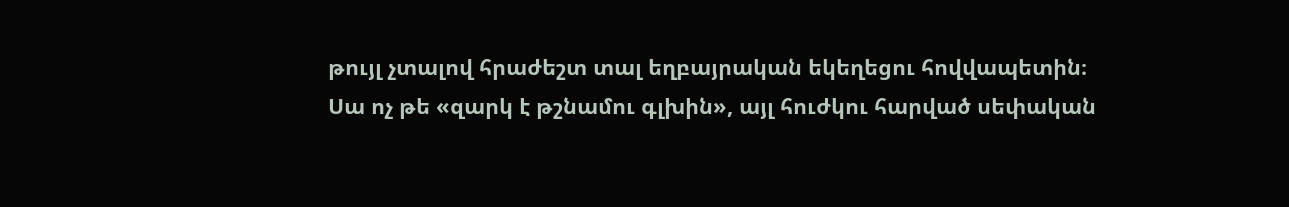թույլ չտալով հրաժեշտ տալ եղբայրական եկեղեցու հովվապետին։
Սա ոչ թե «զարկ է թշնամու գլխին», այլ հուժկու հարված սեփական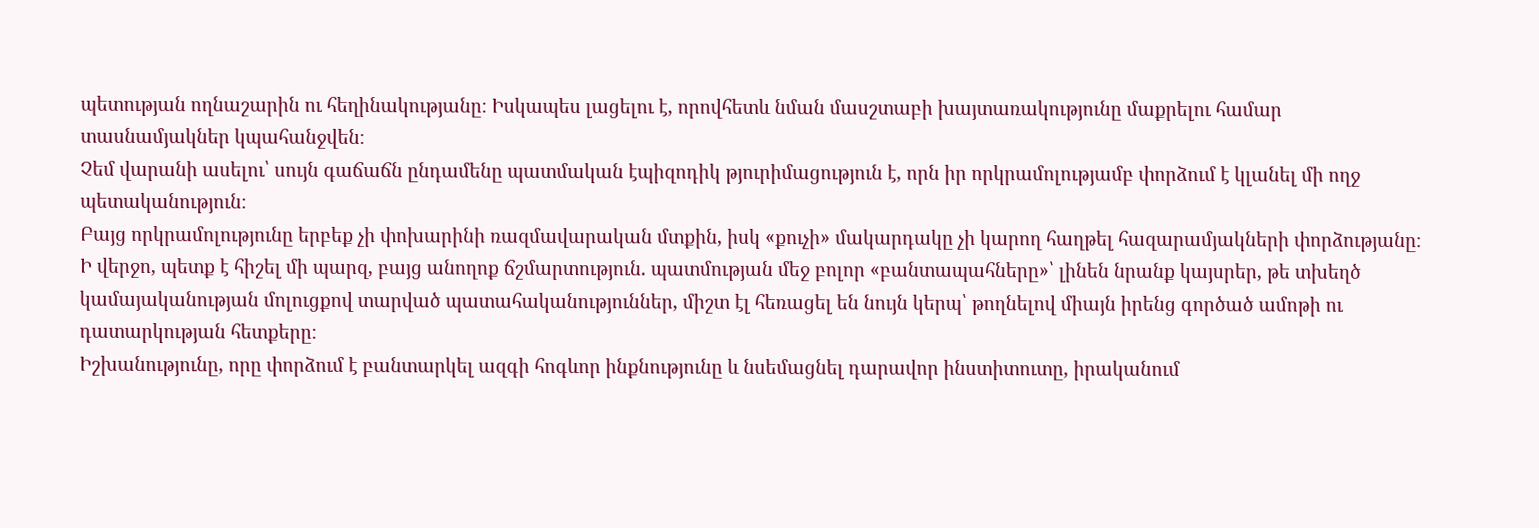պետության ողնաշարին ու հեղինակությանը։ Իսկապես լացելու է, որովհետև նման մասշտաբի խայտառակությունը մաքրելու համար տասնամյակներ կպահանջվեն։
Չեմ վարանի ասելու՝ սույն գաճաճն ընդամենը պատմական էպիզոդիկ թյուրիմացություն է, որն իր որկրամոլությամբ փորձում է կլանել մի ողջ պետականություն։
Բայց որկրամոլությունը երբեք չի փոխարինի ռազմավարական մտքին, իսկ «քուչի» մակարդակը չի կարող հաղթել հազարամյակների փորձությանը։
Ի վերջո, պետք է հիշել մի պարզ, բայց անողոք ճշմարտություն. պատմության մեջ բոլոր «բանտապահները»՝ լինեն նրանք կայսրեր, թե տխեղծ կամայականության մոլուցքով տարված պատահականություններ, միշտ էլ հեռացել են նույն կերպ՝ թողնելով միայն իրենց գործած ամոթի ու դատարկության հետքերը։
Իշխանությունը, որը փորձում է բանտարկել ազգի հոգևոր ինքնությունը և նսեմացնել դարավոր ինստիտուտը, իրականում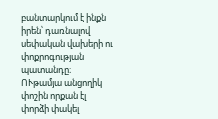բանտարկում է ինքն իրեն՝ դառնալով սեփական վախերի ու փոքրոգության պատանդը։
ՈՒթամյա անցողիկ փոշին որքան էլ փորձի փակել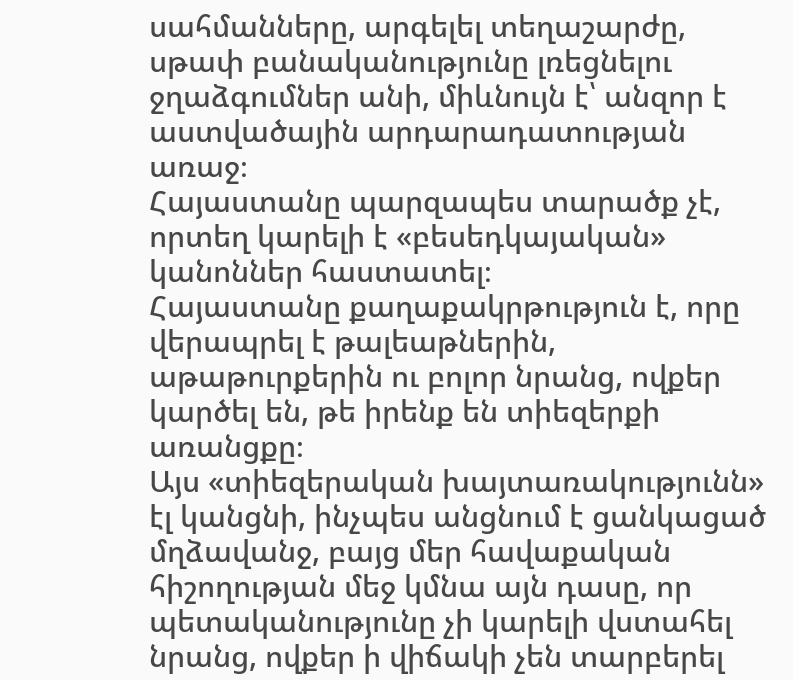սահմանները, արգելել տեղաշարժը, սթափ բանականությունը լռեցնելու ջղաձգումներ անի, միևնույն է՝ անզոր է աստվածային արդարադատության առաջ։
Հայաստանը պարզապես տարածք չէ, որտեղ կարելի է «բեսեդկայական» կանոններ հաստատել։
Հայաստանը քաղաքակրթություն է, որը վերապրել է թալեաթներին, աթաթուրքերին ու բոլոր նրանց, ովքեր կարծել են, թե իրենք են տիեզերքի առանցքը։
Այս «տիեզերական խայտառակությունն» էլ կանցնի, ինչպես անցնում է ցանկացած մղձավանջ, բայց մեր հավաքական հիշողության մեջ կմնա այն դասը, որ պետականությունը չի կարելի վստահել նրանց, ովքեր ի վիճակի չեն տարբերել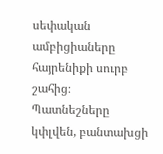սեփական ամբիցիաները հայրենիքի սուրբ շահից։
Պատնեշները կփլվեն, բանտախցի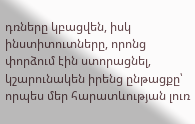դռները կբացվեն, իսկ ինստիտուտները, որոնց փորձում էին ստորացնել, կշարունակեն իրենց ընթացքը՝ որպես մեր հարատևության լուռ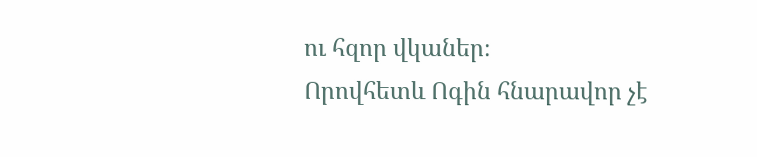ու հզոր վկաներ։
Որովհետև Ոգին հնարավոր չէ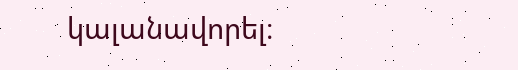կալանավորել։